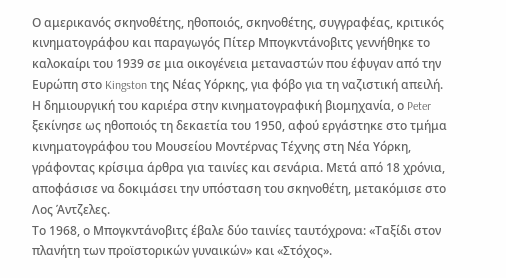Ο αμερικανός σκηνοθέτης, ηθοποιός, σκηνοθέτης, συγγραφέας, κριτικός κινηματογράφου και παραγωγός Πίτερ Μπογκντάνοβιτς γεννήθηκε το καλοκαίρι του 1939 σε μια οικογένεια μεταναστών που έφυγαν από την Ευρώπη στο Kingston της Νέας Υόρκης, για φόβο για τη ναζιστική απειλή.
Η δημιουργική του καριέρα στην κινηματογραφική βιομηχανία, ο Peter ξεκίνησε ως ηθοποιός τη δεκαετία του 1950, αφού εργάστηκε στο τμήμα κινηματογράφου του Μουσείου Μοντέρνας Τέχνης στη Νέα Υόρκη, γράφοντας κρίσιμα άρθρα για ταινίες και σενάρια. Μετά από 18 χρόνια, αποφάσισε να δοκιμάσει την υπόσταση του σκηνοθέτη, μετακόμισε στο Λος Άντζελες.
Το 1968, ο Μπογκντάνοβιτς έβαλε δύο ταινίες ταυτόχρονα: «Ταξίδι στον πλανήτη των προϊστορικών γυναικών» και «Στόχος».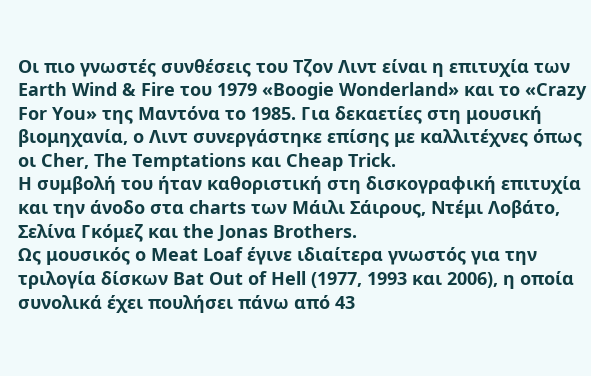Οι πιο γνωστές συνθέσεις του Τζον Λιντ είναι η επιτυχία των Earth Wind & Fire του 1979 «Boogie Wonderland» και το «Crazy For You» της Μαντόνα το 1985. Για δεκαετίες στη μουσική βιομηχανία, ο Λιντ συνεργάστηκε επίσης με καλλιτέχνες όπως οι Cher, The Temptations και Cheap Trick.
Η συμβολή του ήταν καθοριστική στη δισκογραφική επιτυχία και την άνοδο στα charts των Μάιλι Σάιρους, Ντέμι Λοβάτο, Σελίνα Γκόμεζ και the Jonas Brothers.
Ως μουσικός o Meat Loaf έγινε ιδιαίτερα γνωστός για την τριλογία δίσκων Bat Out of Hell (1977, 1993 και 2006), η οποία συνολικά έχει πουλήσει πάνω από 43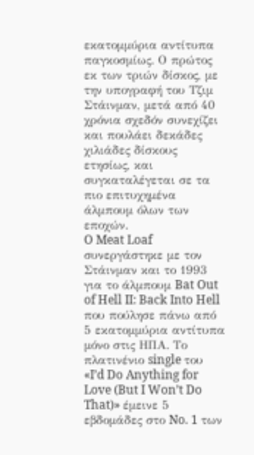εκατομμύρια αντίτυπα παγκοσμίως. Ο πρώτος εκ των τριών δίσκος, με την υπογραφή του Τζιμ Στάινμαν, μετά από 40 χρόνια σχεδόν συνεχίζει και πουλάει δεκάδες χιλιάδες δίσκους ετησίως, και συγκαταλέγεται σε τα πιο επιτυχημένα άλμπουμ όλων των εποχών.
O Meat Loaf συνεργάστηκε με τον Στάινμαν και το 1993 για το άλμπουμ Bat Out of Hell II: Back Into Hell που πούλησε πάνω από 5 εκατομμύρια αντίτυπα μόνο στις ΗΠΑ. Το πλατινένιο single του «I’d Do Anything for Love (But I Won’t Do That)» έμεινε 5 εβδομάδες στο No. 1 των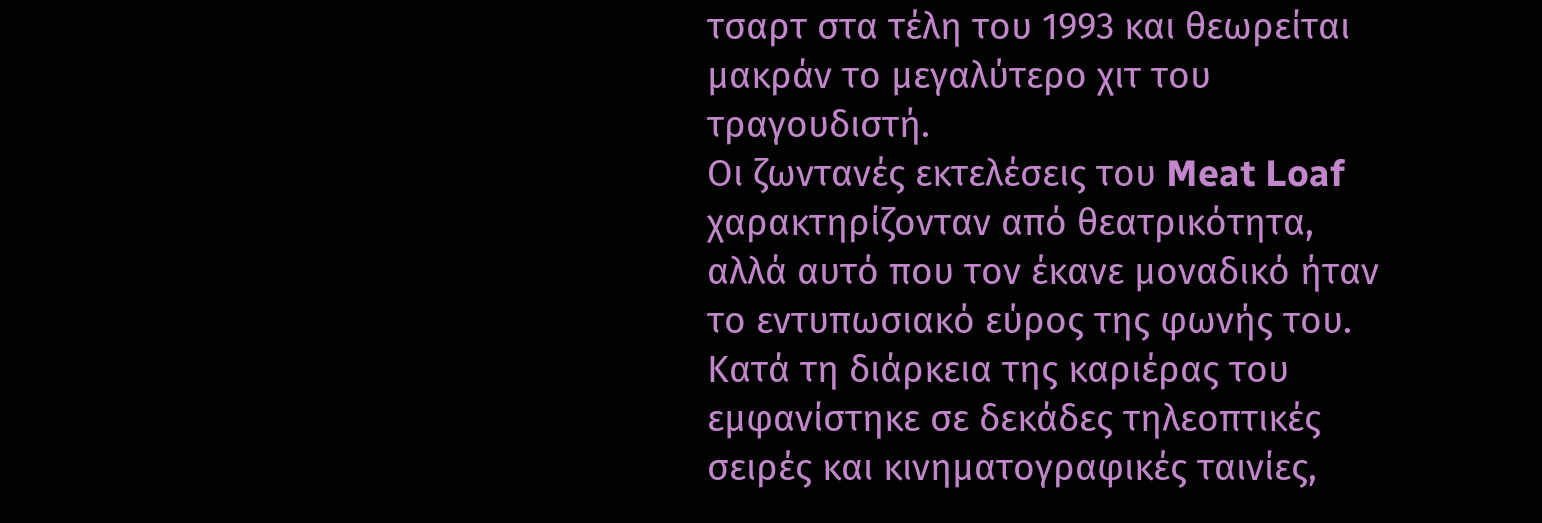τσαρτ στα τέλη του 1993 και θεωρείται μακράν το μεγαλύτερο χιτ του τραγουδιστή.
Οι ζωντανές εκτελέσεις του Meat Loaf χαρακτηρίζονταν από θεατρικότητα, αλλά αυτό που τον έκανε μοναδικό ήταν το εντυπωσιακό εύρος της φωνής του. Κατά τη διάρκεια της καριέρας του εμφανίστηκε σε δεκάδες τηλεοπτικές σειρές και κινηματογραφικές ταινίες,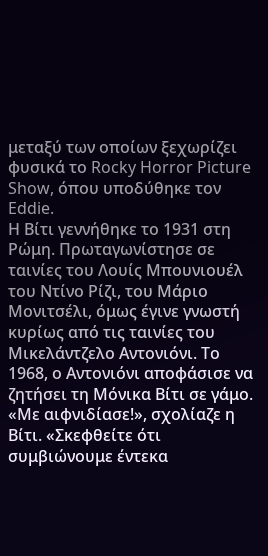μεταξύ των οποίων ξεχωρίζει φυσικά το Rocky Horror Picture Show, όπου υποδύθηκε τον Eddie.
Η Βίτι γεννήθηκε το 1931 στη Ρώμη. Πρωταγωνίστησε σε ταινίες του Λουίς Μπουνιουέλ του Ντίνο Ρίζι, του Μάριο Μονιτσέλι, όμως έγινε γνωστή κυρίως από τις ταινίες του Μικελάντζελο Αντονιόνι. Το 1968, ο Αντονιόνι αποφάσισε να ζητήσει τη Μόνικα Βίτι σε γάμο. «Με αιφνιδίασε!», σχολίαζε η Βίτι. «Σκεφθείτε ότι συμβιώνουμε έντεκα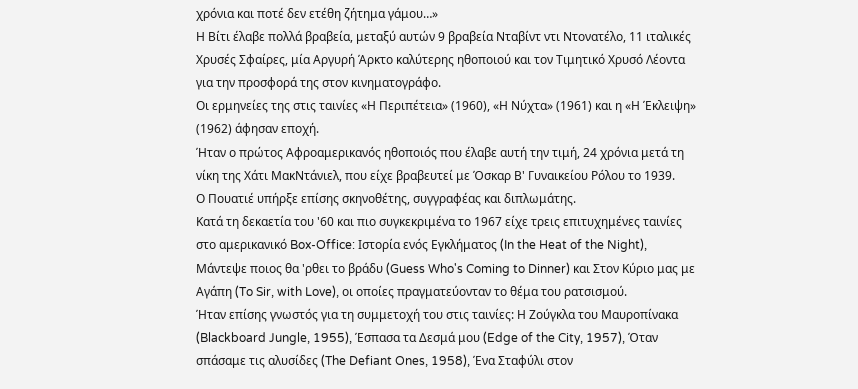χρόνια και ποτέ δεν ετέθη ζήτημα γάμου…»
Η Βίτι έλαβε πολλά βραβεία, μεταξύ αυτών 9 βραβεία Νταβίντ ντι Ντονατέλο, 11 ιταλικές Χρυσές Σφαίρες, μία Αργυρή Άρκτο καλύτερης ηθοποιού και τον Τιμητικό Χρυσό Λέοντα για την προσφορά της στον κινηματογράφο.
Οι ερμηνείες της στις ταινίες «Η Περιπέτεια» (1960), «Η Νύχτα» (1961) και η «Η Έκλειψη» (1962) άφησαν εποχή.
Ήταν ο πρώτος Αφροαμερικανός ηθοποιός που έλαβε αυτή την τιμή, 24 χρόνια μετά τη νίκη της Χάτι ΜακΝτάνιελ, που είχε βραβευτεί με Όσκαρ Β' Γυναικείου Ρόλου το 1939.
Ο Πουατιέ υπήρξε επίσης σκηνοθέτης, συγγραφέας και διπλωμάτης.
Κατά τη δεκαετία του '60 και πιο συγκεκριμένα το 1967 είχε τρεις επιτυχημένες ταινίες στο αμερικανικό Box-Office: Ιστορία ενός Εγκλήματος (In the Heat of the Night), Μάντεψε ποιος θα 'ρθει το βράδυ (Guess Who's Coming to Dinner) και Στον Κύριο μας με Αγάπη (To Sir, with Love), οι οποίες πραγματεύονταν το θέμα του ρατσισμού.
Ήταν επίσης γνωστός για τη συμμετοχή του στις ταινίες: Η Ζούγκλα του Μαυροπίνακα (Blackboard Jungle, 1955), Έσπασα τα Δεσμά μου (Edge of the City, 1957), Όταν σπάσαμε τις αλυσίδες (The Defiant Ones, 1958), Ένα Σταφύλι στον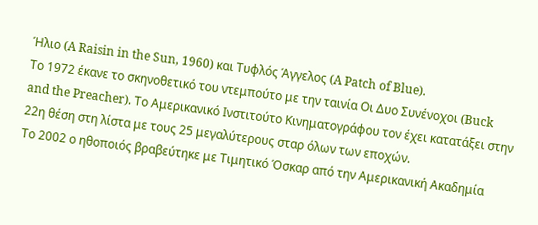Ήλιο (A Raisin in the Sun, 1960) και Τυφλός Άγγελος (A Patch of Blue).
Το 1972 έκανε το σκηνοθετικό του ντεμπούτο με την ταινία Οι Δυο Συνένοχοι (Buck and the Preacher). Το Αμερικανικό Ινστιτούτο Κινηματογράφου τον έχει κατατάξει στην 22η θέση στη λίστα με τους 25 μεγαλύτερους σταρ όλων των εποχών.
Το 2002 ο ηθοποιός βραβεύτηκε με Τιμητικό Όσκαρ από την Αμερικανική Ακαδημία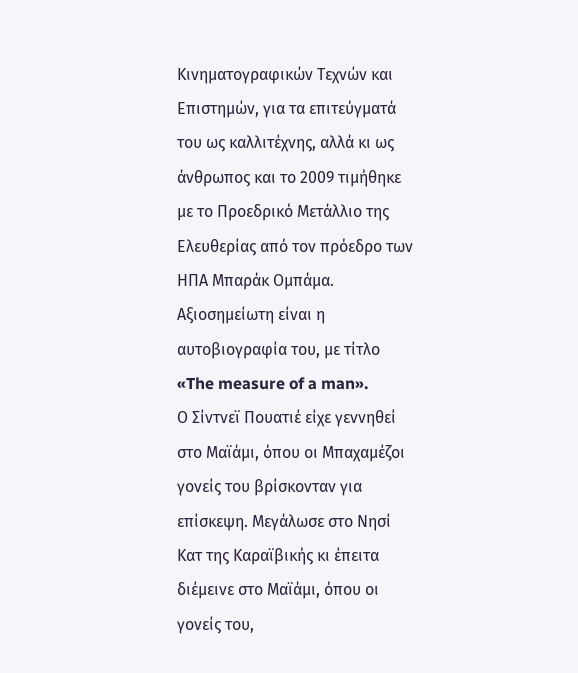Κινηματογραφικών Τεχνών και Επιστημών, για τα επιτεύγματά του ως καλλιτέχνης, αλλά κι ως άνθρωπος και το 2009 τιμήθηκε με το Προεδρικό Μετάλλιο της Ελευθερίας από τον πρόεδρο των ΗΠΑ Μπαράκ Ομπάμα.
Αξιοσημείωτη είναι η αυτοβιογραφία του, με τίτλο «The measure of a man».
Ο Σίντνεϊ Πουατιέ είχε γεννηθεί στο Μαϊάμι, όπου οι Μπαχαμέζοι γονείς του βρίσκονταν για επίσκεψη. Μεγάλωσε στο Νησί Κατ της Καραϊβικής κι έπειτα διέμεινε στο Μαϊάμι, όπου οι γονείς του,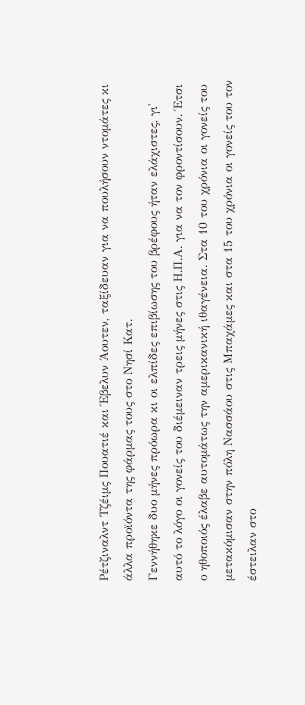Ρέτζιναλντ Τζέιμς Πουατιέ και Έβελυν Άουτεν, ταξίδευαν για να πουλήσουν ντομάτες κι άλλα προϊόντα της φάρμας τους στο Νησί Κατ.
Γεννήθηκε δυο μήνες πρόωρα κι οι ελπίδες επιβίωσης του βρέφους ήταν ελάχιστες, γι' αυτό το λόγο οι γονείς του διέμειναν τρεις μήνες στις Η.Π.Α. για να τον φροντίσουν. Έτσι ο ηθοποιός έλαβε αυτομάτως την αμερικανική ιθαγένεια. Στα 10 του χρόνια οι γονείς του μετακόμισαν στην πόλη Νασσάου στις Μπαχάμες και στα 15 του χρόνια οι γονείς του τον έστειλαν στο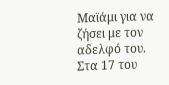Μαϊάμι για να ζήσει με τον αδελφό του. Στα 17 του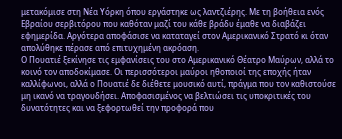μετακόμισε στη Νέα Υόρκη όπου εργάστηκε ως λαντζιέρης. Με τη βοήθεια ενός Εβραίου σερβιτόρου που καθόταν μαζί του κάθε βράδυ έμαθε να διαβάζει εφημερίδα. Αργότερα αποφάσισε να καταταγεί στον Αμερικανικό Στρατό κι όταν απολύθηκε πέρασε από επιτυχημένη ακρόαση.
Ο Πουατιέ ξεκίνησε τις εμφανίσεις του στο Αμερικανικό Θέατρο Μαύρων, αλλά το κοινό τον αποδοκίμασε. Οι περισσότεροι μαύροι ηθοποιοί της εποχής ήταν καλλίφωνοι, αλλά ο Πουατιέ δε διέθετε μουσικό αυτί, πράγμα που τον καθιστούσε μη ικανό να τραγουδήσει. Αποφασισμένος να βελτιώσει τις υποκριτικές του δυνατότητες και να ξεφορτωθεί την προφορά που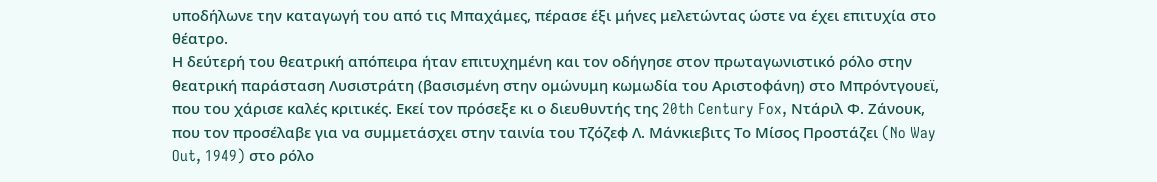υποδήλωνε την καταγωγή του από τις Μπαχάμες, πέρασε έξι μήνες μελετώντας ώστε να έχει επιτυχία στο θέατρο.
Η δεύτερή του θεατρική απόπειρα ήταν επιτυχημένη και τον οδήγησε στον πρωταγωνιστικό ρόλο στην θεατρική παράσταση Λυσιστράτη (βασισμένη στην ομώνυμη κωμωδία του Αριστοφάνη) στο Μπρόντγουεϊ, που του χάρισε καλές κριτικές. Εκεί τον πρόσεξε κι ο διευθυντής της 20th Century Fox, Ντάριλ Φ. Ζάνουκ, που τον προσέλαβε για να συμμετάσχει στην ταινία του Τζόζεφ Λ. Μάνκιεβιτς Το Μίσος Προστάζει (No Way Out, 1949) στο ρόλο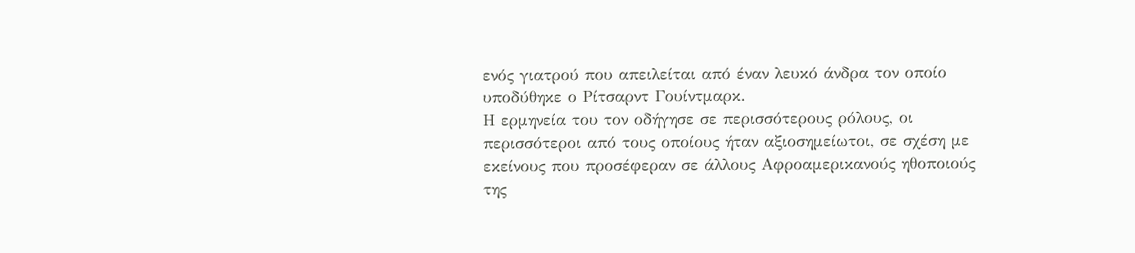ενός γιατρού που απειλείται από έναν λευκό άνδρα τον οποίο υποδύθηκε ο Ρίτσαρντ Γουίντμαρκ.
Η ερμηνεία του τον οδήγησε σε περισσότερους ρόλους, οι περισσότεροι από τους οποίους ήταν αξιοσημείωτοι, σε σχέση με εκείνους που προσέφεραν σε άλλους Αφροαμερικανούς ηθοποιούς της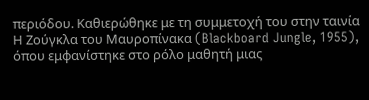περιόδου. Καθιερώθηκε με τη συμμετοχή του στην ταινία Η Ζούγκλα του Μαυροπίνακα (Blackboard Jungle, 1955), όπου εμφανίστηκε στο ρόλο μαθητή μιας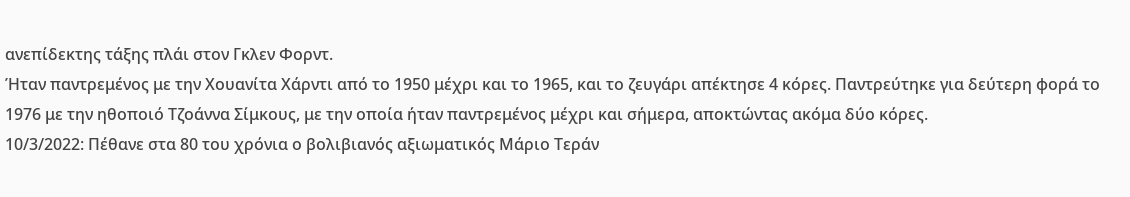ανεπίδεκτης τάξης πλάι στον Γκλεν Φορντ.
Ήταν παντρεμένος με την Χουανίτα Χάρντι από το 1950 μέχρι και το 1965, και το ζευγάρι απέκτησε 4 κόρες. Παντρεύτηκε για δεύτερη φορά το 1976 με την ηθοποιό Τζοάννα Σίμκους, με την οποία ήταν παντρεμένος μέχρι και σήμερα, αποκτώντας ακόμα δύο κόρες.
10/3/2022: Πέθανε στα 80 του χρόνια ο βολιβιανός αξιωματικός Μάριο Τεράν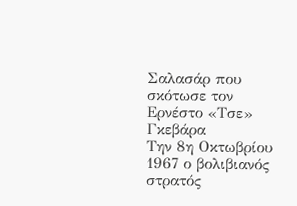Σαλασάρ που σκότωσε τον Ερνέστο «Τσε» Γκεβάρα
Την 8η Οκτωβρίου 1967 ο βολιβιανός στρατός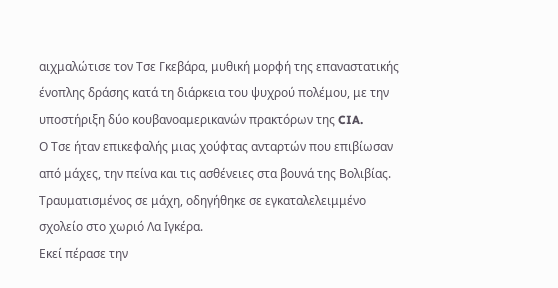αιχμαλώτισε τον Τσε Γκεβάρα, μυθική μορφή της επαναστατικής ένοπλης δράσης κατά τη διάρκεια του ψυχρού πολέμου, με την υποστήριξη δύο κουβανοαμερικανών πρακτόρων της CIA.
Ο Τσε ήταν επικεφαλής μιας χούφτας ανταρτών που επιβίωσαν από μάχες, την πείνα και τις ασθένειες στα βουνά της Βολιβίας. Τραυματισμένος σε μάχη, οδηγήθηκε σε εγκαταλελειμμένο σχολείο στο χωριό Λα Ιγκέρα.
Εκεί πέρασε την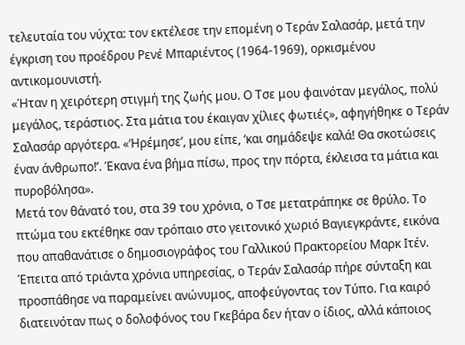τελευταία του νύχτα: τον εκτέλεσε την επομένη ο Τεράν Σαλασάρ, μετά την έγκριση του προέδρου Ρενέ Μπαριέντος (1964-1969), ορκισμένου αντικομουνιστή.
«Ήταν η χειρότερη στιγμή της ζωής μου. Ο Τσε μου φαινόταν μεγάλος, πολύ μεγάλος, τεράστιος. Στα μάτια του έκαιγαν χίλιες φωτιές», αφηγήθηκε ο Τεράν Σαλασάρ αργότερα. «‘Ηρέμησε’, μου είπε, ‘και σημάδεψε καλά! Θα σκοτώσεις έναν άνθρωπο!’. Έκανα ένα βήμα πίσω, προς την πόρτα, έκλεισα τα μάτια και πυροβόλησα».
Μετά τον θάνατό του, στα 39 του χρόνια, ο Τσε μετατράπηκε σε θρύλο. Το πτώμα του εκτέθηκε σαν τρόπαιο στο γειτονικό χωριό Βαγιεγκράντε, εικόνα που απαθανάτισε ο δημοσιογράφος του Γαλλικού Πρακτορείου Μαρκ Ιτέν.
Έπειτα από τριάντα χρόνια υπηρεσίας, ο Τεράν Σαλασάρ πήρε σύνταξη και προσπάθησε να παραμείνει ανώνυμος, αποφεύγοντας τον Τύπο. Για καιρό διατεινόταν πως ο δολοφόνος του Γκεβάρα δεν ήταν ο ίδιος, αλλά κάποιος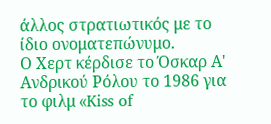άλλος στρατιωτικός με το ίδιο ονοματεπώνυμο.
Ο Χερτ κέρδισε το Όσκαρ Α' Ανδρικού Ρόλου το 1986 για το φιλμ «Kiss of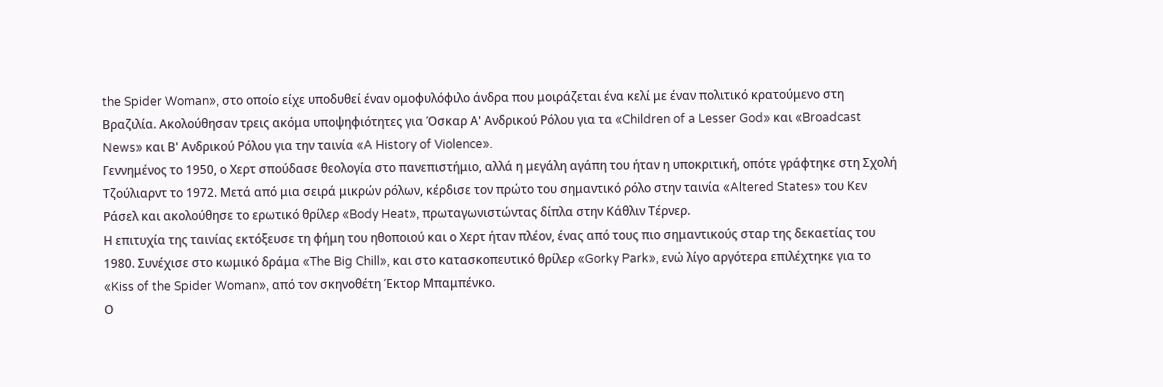the Spider Woman», στο οποίο είχε υποδυθεί έναν ομοφυλόφιλο άνδρα που μοιράζεται ένα κελί με έναν πολιτικό κρατούμενο στη Βραζιλία. Ακολούθησαν τρεις ακόμα υποψηφιότητες για Όσκαρ Α' Ανδρικού Ρόλου για τα «Children of a Lesser God» και «Broadcast News» και Β' Ανδρικού Ρόλου για την ταινία «A History of Violence».
Γεννημένος το 1950, ο Χερτ σπούδασε θεολογία στο πανεπιστήμιο, αλλά η μεγάλη αγάπη του ήταν η υποκριτική, οπότε γράφτηκε στη Σχολή Τζούλιαρντ το 1972. Μετά από μια σειρά μικρών ρόλων, κέρδισε τον πρώτο του σημαντικό ρόλο στην ταινία «Altered States» του Κεν Ράσελ και ακολούθησε το ερωτικό θρίλερ «Body Heat», πρωταγωνιστώντας δίπλα στην Κάθλιν Τέρνερ.
Η επιτυχία της ταινίας εκτόξευσε τη φήμη του ηθοποιού και ο Χερτ ήταν πλέον, ένας από τους πιο σημαντικούς σταρ της δεκαετίας του 1980. Συνέχισε στο κωμικό δράμα «The Big Chill», και στο κατασκοπευτικό θρίλερ «Gorky Park», ενώ λίγο αργότερα επιλέχτηκε για το «Kiss of the Spider Woman», από τον σκηνοθέτη Έκτορ Μπαμπένκο.
Ο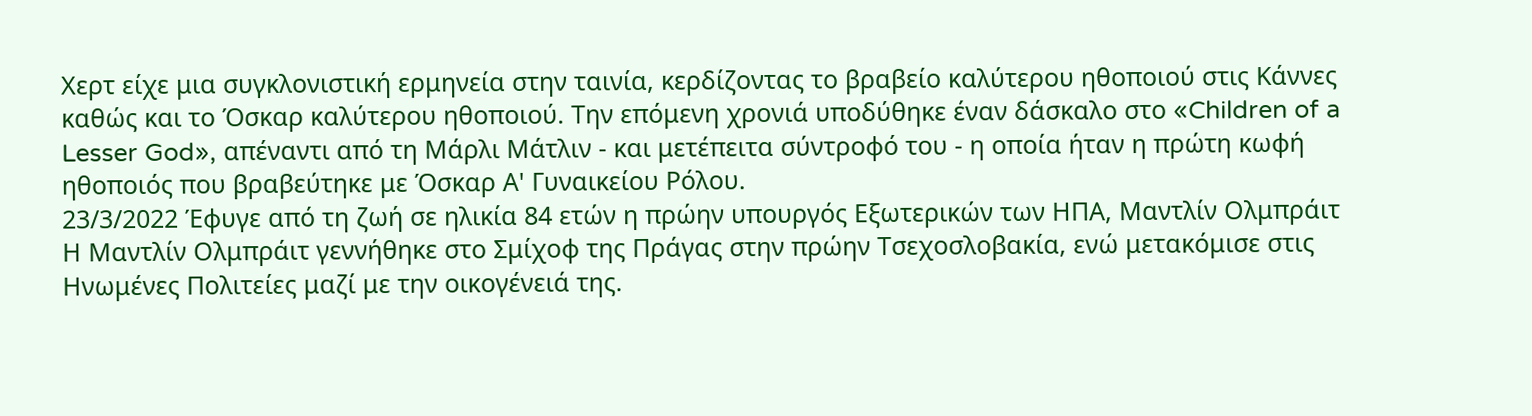Χερτ είχε μια συγκλονιστική ερμηνεία στην ταινία, κερδίζοντας το βραβείο καλύτερου ηθοποιού στις Κάννες καθώς και το Όσκαρ καλύτερου ηθοποιού. Την επόμενη χρονιά υποδύθηκε έναν δάσκαλο στο «Children of a Lesser God», απέναντι από τη Μάρλι Μάτλιν - και μετέπειτα σύντροφό του - η οποία ήταν η πρώτη κωφή ηθοποιός που βραβεύτηκε με Όσκαρ Α' Γυναικείου Ρόλου.
23/3/2022 Έφυγε από τη ζωή σε ηλικία 84 ετών η πρώην υπουργός Εξωτερικών των ΗΠΑ, Μαντλίν Ολμπράιτ
Η Μαντλίν Ολμπράιτ γεννήθηκε στο Σμίχοφ της Πράγας στην πρώην Τσεχοσλοβακία, ενώ μετακόμισε στις Ηνωμένες Πολιτείες μαζί με την οικογένειά της.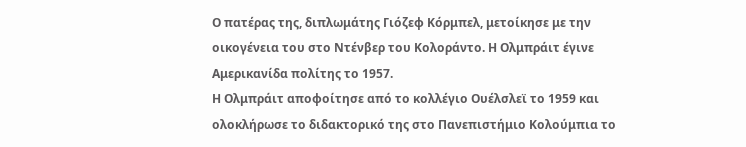Ο πατέρας της, διπλωμάτης Γιόζεφ Κόρμπελ, μετοίκησε με την οικογένεια του στο Ντένβερ του Κολοράντο. Η Ολμπράιτ έγινε Αμερικανίδα πολίτης το 1957.
Η Ολμπράιτ αποφοίτησε από το κολλέγιο Ουέλσλεϊ το 1959 και ολοκλήρωσε το διδακτορικό της στο Πανεπιστήμιο Κολούμπια το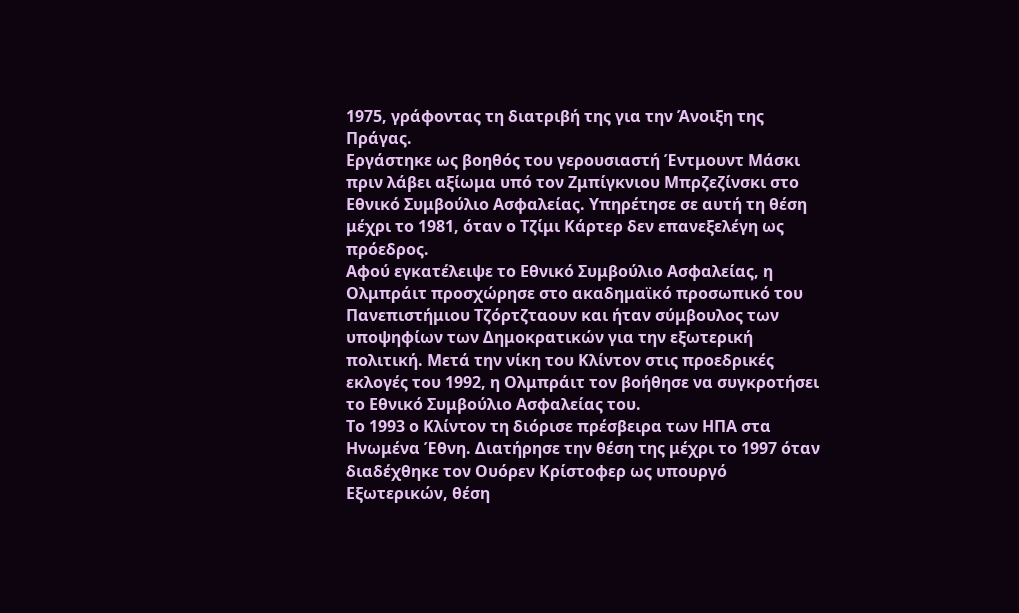1975, γράφοντας τη διατριβή της για την Άνοιξη της Πράγας.
Εργάστηκε ως βοηθός του γερουσιαστή Έντμουντ Μάσκι πριν λάβει αξίωμα υπό τον Ζμπίγκνιου Μπρζεζίνσκι στο Εθνικό Συμβούλιο Ασφαλείας. Υπηρέτησε σε αυτή τη θέση μέχρι το 1981, όταν ο Τζίμι Κάρτερ δεν επανεξελέγη ως πρόεδρος.
Αφού εγκατέλειψε το Εθνικό Συμβούλιο Ασφαλείας, η Ολμπράιτ προσχώρησε στο ακαδημαϊκό προσωπικό του Πανεπιστήμιου Τζόρτζταουν και ήταν σύμβουλος των υποψηφίων των Δημοκρατικών για την εξωτερική πολιτική. Μετά την νίκη του Κλίντον στις προεδρικές εκλογές του 1992, η Ολμπράιτ τον βοήθησε να συγκροτήσει το Εθνικό Συμβούλιο Ασφαλείας του.
Το 1993 ο Κλίντον τη διόρισε πρέσβειρα των ΗΠΑ στα Ηνωμένα Έθνη. Διατήρησε την θέση της μέχρι το 1997 όταν διαδέχθηκε τον Ουόρεν Κρίστοφερ ως υπουργό Εξωτερικών, θέση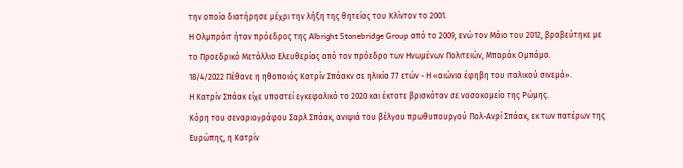την οποία διατήρησε μέχρι την λήξη της θητείας του Κλίντον το 2001.
Η Ολμπράιτ ήταν πρόεδρος της Albright Stonebridge Group από το 2009, ενώ τον Μάιο του 2012, βραβεύτηκε με το Προεδρικό Μετάλλιο Ελευθερίας από τον πρόεδρο των Ηνωμένων Πολιτειών, Μπαράκ Ομπάμα.
18/4/2022 Πέθανε η ηθοποιός Κατρίν Σπάακν σε ηλικία 77 ετών - Η «αιώνια έφηβη του ιταλικού σινεμά».
Η Κατρίν Σπάακ είχε υποστεί εγκεφαλικό το 2020 και έκτοτε βρισκόταν σε νοσοκομείο της Ρώμης.
Κόρη του σεναριογράφου Σαρλ Σπάακ, ανιψιά του βέλγου πρωθυπουργού Πολ-Ανρί Σπάακ, εκ των πατέρων της Ευρώπης, η Κατρίν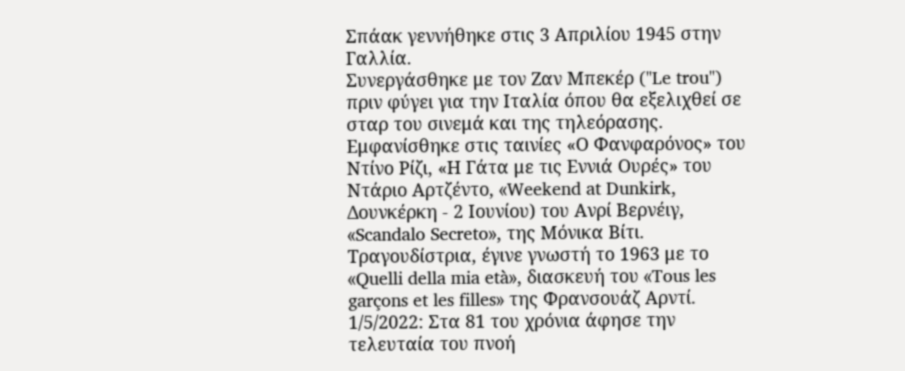Σπάακ γεννήθηκε στις 3 Απριλίου 1945 στην Γαλλία.
Συνεργάσθηκε με τον Ζαν Μπεκέρ ("Le trou") πριν φύγει για την Ιταλία όπου θα εξελιχθεί σε σταρ του σινεμά και της τηλεόρασης.
Εμφανίσθηκε στις ταινίες «Ο Φανφαρόνος» του Ντίνο Ρίζι, «Η Γάτα με τις Εννιά Ουρές» του Ντάριο Αρτζέντο, «Weekend at Dunkirk, Δουνκέρκη - 2 Ιουνίου) του Ανρί Βερνέιγ, «Scandalo Secreto», της Μόνικα Βίτι.
Τραγουδίστρια, έγινε γνωστή το 1963 με το «Quelli della mia età», διασκευή του «Tous les garçons et les filles» της Φρανσουάζ Αρντί.
1/5/2022: Στα 81 του χρόνια άφησε την τελευταία του πνοή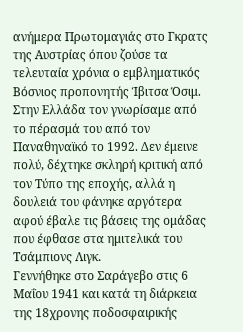ανήμερα Πρωτομαγιάς στο Γκρατς της Αυστρίας όπου ζούσε τα τελευταία χρόνια ο εμβληματικός Βόσνιος προπονητής Ίβιτσα Όσιμ. Στην Ελλάδα τον γνωρίσαμε από το πέρασμά του από τον Παναθηναϊκό το 1992. Δεν έμεινε πολύ, δέχτηκε σκληρή κριτική από τον Τύπο της εποχής, αλλά η δουλειά του φάνηκε αργότερα αφού έβαλε τις βάσεις της ομάδας που έφθασε στα ημιτελικά του Τσάμπιονς Λιγκ.
Γεννήθηκε στο Σαράγεβο στις 6 Μαΐου 1941 και κατά τη διάρκεια της 18χρονης ποδοσφαιρικής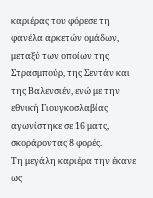καριέρας του φόρεσε τη φανέλα αρκετών ομάδων, μεταξύ των οποίων της Στρασμπούρ, της Σεντάν και της Βαλενσιέν, ενώ με την εθνική Γιουγκοσλαβίας αγωνίστηκε σε 16 ματς, σκοράροντας 8 φορές.
Τη μεγάλη καριέρα την έκανε ως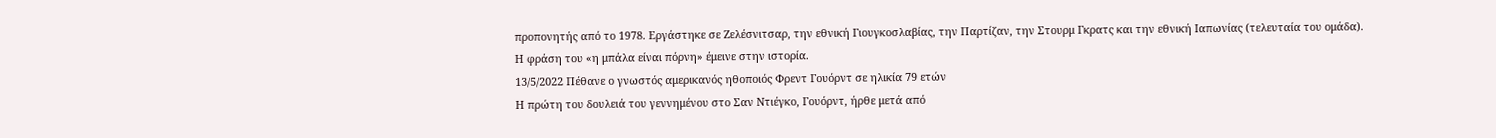προπονητής από το 1978. Εργάστηκε σε Ζελέσνιτσαρ, την εθνική Γιουγκοσλαβίας, την Παρτίζαν, την Στουρμ Γκρατς και την εθνική Ιαπωνίας (τελευταία του ομάδα).
Η φράση του «η μπάλα είναι πόρνη» έμεινε στην ιστορία.
13/5/2022 Πέθανε ο γνωστός αμερικανός ηθοποιός Φρεντ Γουόρντ σε ηλικία 79 ετών
Η πρώτη του δουλειά του γεννημένου στο Σαν Ντιέγκο, Γουόρντ, ήρθε μετά από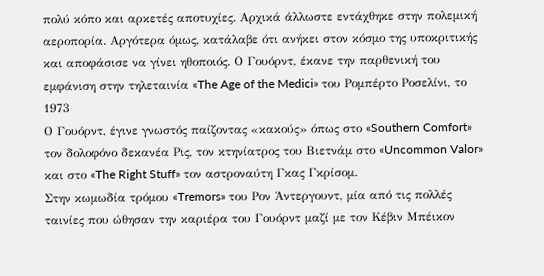πολύ κόπο και αρκετές αποτυχίες. Αρχικά άλλωστε εντάχθηκε στην πολεμική αεροπορία. Αργότερα όμως, κατάλαβε ότι ανήκει στον κόσμο της υποκριτικής και αποφάσισε να γίνει ηθοποιός. Ο Γουόρντ, έκανε την παρθενική του εμφάνιση στην τηλεταινία «The Age of the Medici» του Ρομπέρτο Ροσελίνι, το 1973
Ο Γουόρντ, έγινε γνωστός παίζοντας «κακούς» όπως στο «Southern Comfort» τον δολοφόνο δεκανέα Ρις, τον κτηνίατρος του Βιετνάμ στο «Uncommon Valor» και στο «The Right Stuff» τον αστροναύτη Γκας Γκρίσομ.
Στην κωμωδία τρόμου «Tremors» του Ρον Άντεργουντ, μία από τις πολλές ταινίες που ώθησαν την καριέρα του Γουόρντ μαζί με τον Κέβιν Μπέικον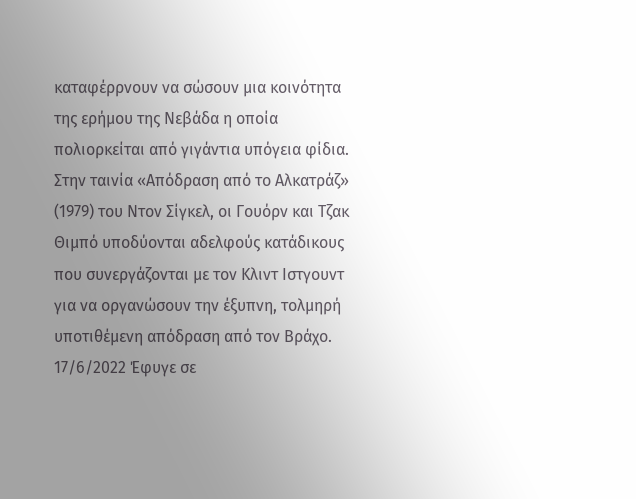καταφέρρνουν να σώσουν μια κοινότητα της ερήμου της Νεβάδα η οποία πολιορκείται από γιγάντια υπόγεια φίδια.
Στην ταινία «Απόδραση από το Αλκατράζ» (1979) του Ντον Σίγκελ, οι Γουόρν και Τζακ Θιμπό υποδύονται αδελφούς κατάδικους που συνεργάζονται με τον Κλιντ Ιστγουντ για να οργανώσουν την έξυπνη, τολμηρή υποτιθέμενη απόδραση από τον Βράχο.
17/6/2022 Έφυγε σε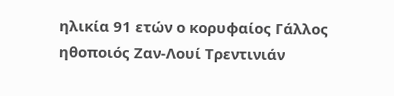ηλικία 91 ετών ο κορυφαίος Γάλλος ηθοποιός Ζαν-Λουί Τρεντινιάν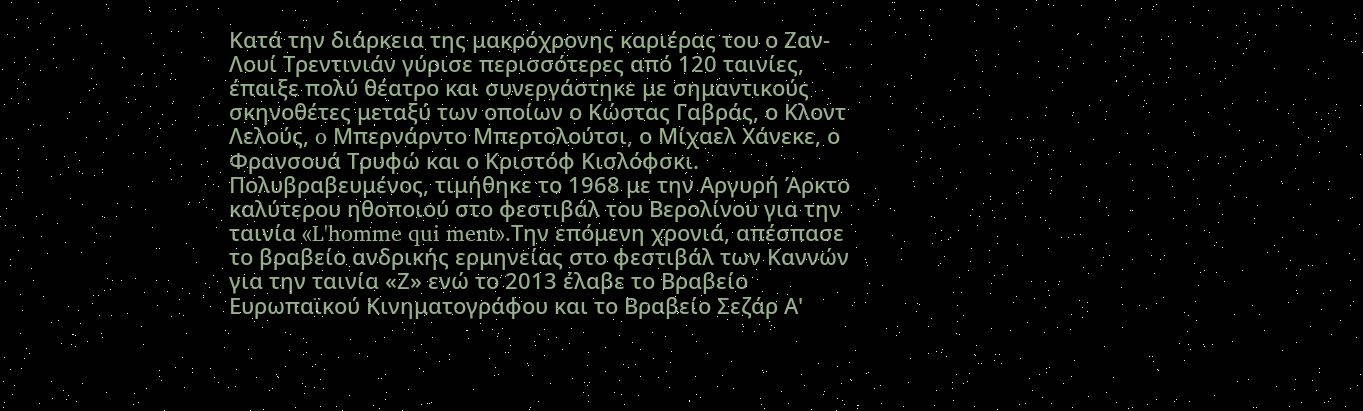Κατά την διάρκεια της μακρόχρονης καριέρας του ο Ζαν-Λουί Τρεντινιάν γύρισε περισσότερες από 120 ταινίες, έπαιξε πολύ θέατρο και συνεργάστηκε με σημαντικούς σκηνοθέτες μεταξύ των οποίων ο Κώστας Γαβράς, ο Κλοντ Λελούς, o Μπερνάρντο Μπερτολούτσι, ο Μίχαελ Χάνεκε, ο Φρανσουά Τρυφώ και ο Κριστόφ Κισλόφσκι.
Πολυβραβευμένος, τιμήθηκε το 1968 με την Αργυρή Άρκτο καλύτερου ηθοποιού στο φεστιβάλ του Βερολίνου για την ταινία «L'homme qui ment».Την επόμενη χρονιά, απέσπασε το βραβείο ανδρικής ερμηνείας στο φεστιβάλ των Καννών για την ταινία «Ζ» ενώ το 2013 έλαβε το Βραβείο Ευρωπαϊκού Κινηματογράφου και το Βραβείο Σεζάρ Α'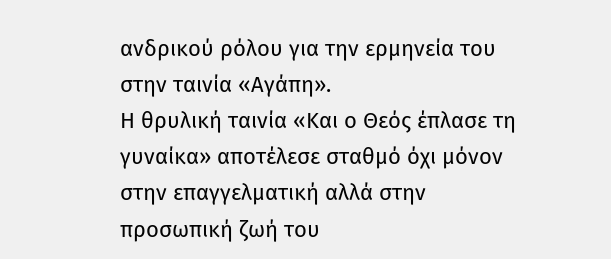ανδρικού ρόλου για την ερμηνεία του στην ταινία «Αγάπη».
Η θρυλική ταινία «Και ο Θεός έπλασε τη γυναίκα» αποτέλεσε σταθμό όχι μόνον στην επαγγελματική αλλά στην προσωπική ζωή του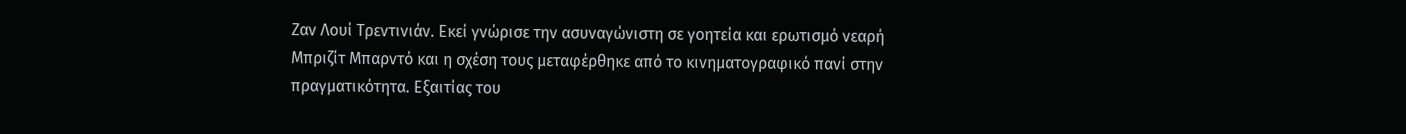Ζαν Λουί Τρεντινιάν. Εκεί γνώρισε την ασυναγώνιστη σε γοητεία και ερωτισμό νεαρή Μπριζίτ Μπαρντό και η σχέση τους μεταφέρθηκε από το κινηματογραφικό πανί στην πραγματικότητα. Εξαιτίας του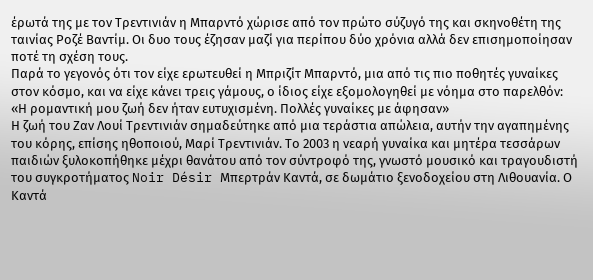έρωτά της με τον Τρεντινιάν η Μπαρντό χώρισε από τον πρώτο σύζυγό της και σκηνοθέτη της ταινίας Ροζέ Βαντίμ. Οι δυο τους έζησαν μαζί για περίπου δύο χρόνια αλλά δεν επισημοποίησαν ποτέ τη σχέση τους.
Παρά το γεγονός ότι τον είχε ερωτευθεί η Μπριζίτ Μπαρντό, μια από τις πιο ποθητές γυναίκες στον κόσμο, και να είχε κάνει τρεις γάμους, ο ίδιος είχε εξομολογηθεί με νόημα στο παρελθόν: «Η ρομαντική μου ζωή δεν ήταν ευτυχισμένη. Πολλές γυναίκες με άφησαν»
Η ζωή του Ζαν Λουί Τρεντινιάν σημαδεύτηκε από μια τεράστια απώλεια, αυτήν την αγαπημένης του κόρης, επίσης ηθοποιού, Μαρί Τρεντινιάν. Το 2003 η νεαρή γυναίκα και μητέρα τεσσάρων παιδιών ξυλοκοπήθηκε μέχρι θανάτου από τον σύντροφό της, γνωστό μουσικό και τραγουδιστή του συγκροτήματος Noir Désir Μπερτράν Καντά, σε δωμάτιο ξενοδοχείου στη Λιθουανία. Ο Καντά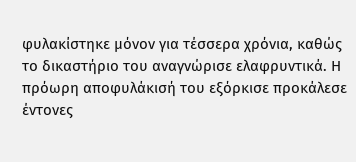φυλακίστηκε μόνον για τέσσερα χρόνια, καθώς το δικαστήριο του αναγνώρισε ελαφρυντικά. Η πρόωρη αποφυλάκισή του εξόρκισε προκάλεσε έντονες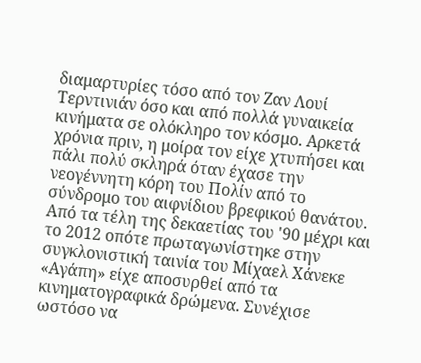διαμαρτυρίες τόσο από τον Ζαν Λουί Τερντινιάν όσο και από πολλά γυναικεία κινήματα σε ολόκληρο τον κόσμο. Αρκετά χρόνια πριν, η μοίρα τον είχε χτυπήσει και πάλι πολύ σκληρά όταν έχασε την νεογέννητη κόρη του Πολίν από το σύνδρομο του αιφνίδιου βρεφικού θανάτου.
Από τα τέλη της δεκαετίας του '90 μέχρι και το 2012 οπότε πρωταγωνίστηκε στην συγκλονιστική ταινία του Μίχαελ Χάνεκε «Αγάπη» είχε αποσυρθεί από τα κινηματογραφικά δρώμενα. Συνέχισε ωστόσο να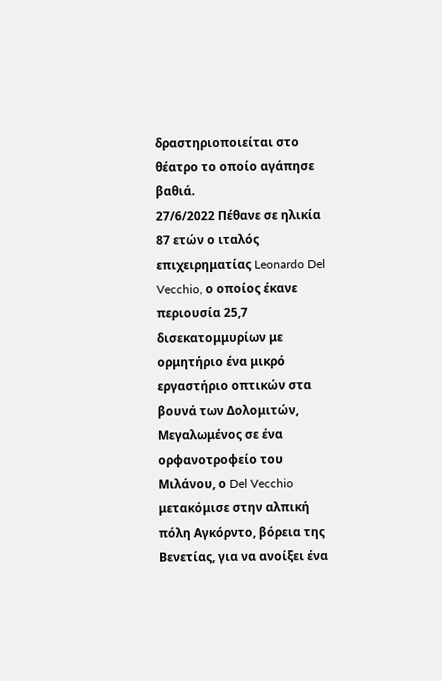δραστηριοποιείται στο θέατρο το οποίο αγάπησε βαθιά.
27/6/2022 Πέθανε σε ηλικία 87 ετών ο ιταλός επιχειρηματίας Leonardo Del Vecchio, ο οποίος έκανε περιουσία 25,7 δισεκατομμυρίων με ορμητήριο ένα μικρό εργαστήριο οπτικών στα βουνά των Δολομιτών,
Μεγαλωμένος σε ένα ορφανοτροφείο του Μιλάνου, ο Del Vecchio μετακόμισε στην αλπική πόλη Αγκόρντο, βόρεια της Βενετίας, για να ανοίξει ένα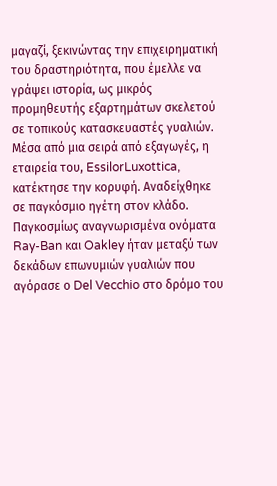μαγαζί, ξεκινώντας την επιχειρηματική του δραστηριότητα, που έμελλε να γράψει ιστορία, ως μικρός προμηθευτής εξαρτημάτων σκελετού σε τοπικούς κατασκευαστές γυαλιών.
Μέσα από μια σειρά από εξαγωγές, η εταιρεία του, EssilorLuxottica, κατέκτησε την κορυφή. Αναδείχθηκε σε παγκόσμιο ηγέτη στον κλάδο. Παγκοσμίως αναγνωρισμένα ονόματα Ray-Ban και Oakley ήταν μεταξύ των δεκάδων επωνυμιών γυαλιών που αγόρασε ο Del Vecchio στο δρόμο του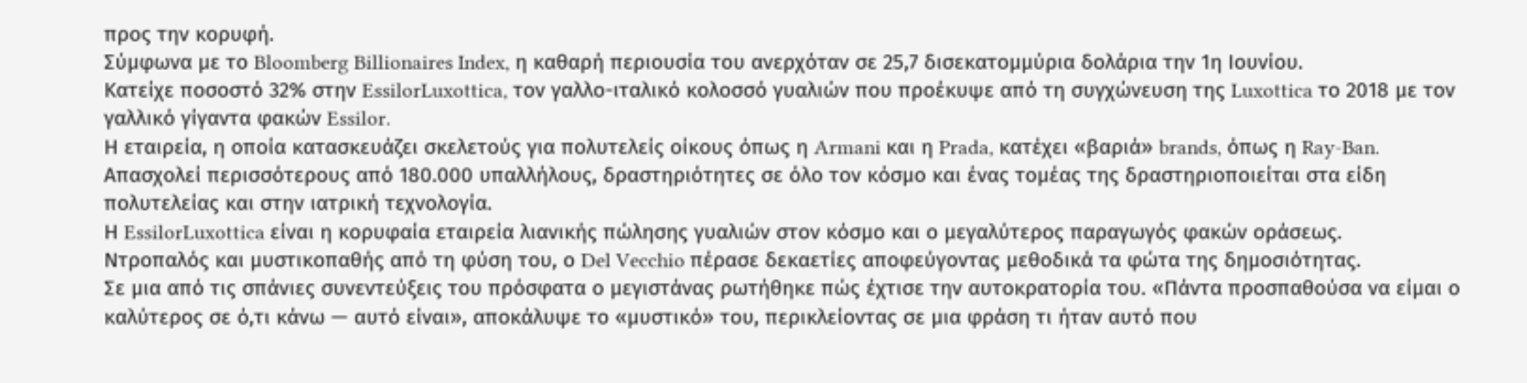προς την κορυφή.
Σύμφωνα με το Bloomberg Billionaires Index, η καθαρή περιουσία του ανερχόταν σε 25,7 δισεκατομμύρια δολάρια την 1η Ιουνίου.
Κατείχε ποσοστό 32% στην EssilorLuxottica, τον γαλλο-ιταλικό κολοσσό γυαλιών που προέκυψε από τη συγχώνευση της Luxottica το 2018 με τον γαλλικό γίγαντα φακών Essilor.
Η εταιρεία, η οποία κατασκευάζει σκελετούς για πολυτελείς οίκους όπως η Armani και η Prada, κατέχει «βαριά» brands, όπως η Ray-Ban.
Απασχολεί περισσότερους από 180.000 υπαλλήλους, δραστηριότητες σε όλο τον κόσμο και ένας τομέας της δραστηριοποιείται στα είδη πολυτελείας και στην ιατρική τεχνολογία.
Η EssilorLuxottica είναι η κορυφαία εταιρεία λιανικής πώλησης γυαλιών στον κόσμο και ο μεγαλύτερος παραγωγός φακών οράσεως.
Ντροπαλός και μυστικοπαθής από τη φύση του, ο Del Vecchio πέρασε δεκαετίες αποφεύγοντας μεθοδικά τα φώτα της δημοσιότητας.
Σε μια από τις σπάνιες συνεντεύξεις του πρόσφατα ο μεγιστάνας ρωτήθηκε πώς έχτισε την αυτοκρατορία του. «Πάντα προσπαθούσα να είμαι ο καλύτερος σε ό,τι κάνω — αυτό είναι», αποκάλυψε το «μυστικό» του, περικλείοντας σε μια φράση τι ήταν αυτό που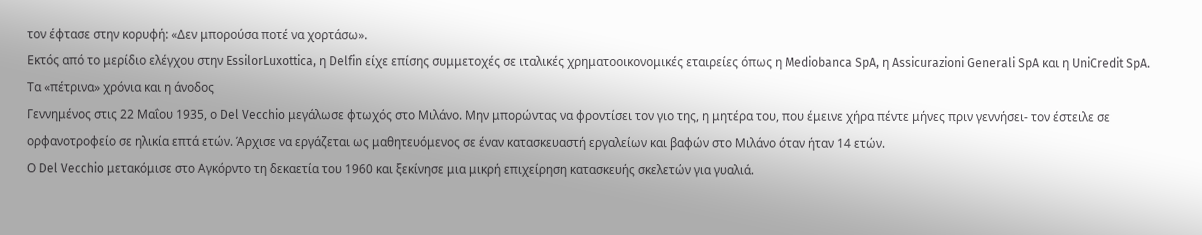τον έφτασε στην κορυφή: «Δεν μπορούσα ποτέ να χορτάσω».
Εκτός από το μερίδιο ελέγχου στην EssilorLuxottica, η Delfin είχε επίσης συμμετοχές σε ιταλικές χρηματοοικονομικές εταιρείες όπως η Mediobanca SpA, η Assicurazioni Generali SpA και η UniCredit SpA.
Τα «πέτρινα» χρόνια και η άνοδος
Γεννημένος στις 22 Μαΐου 1935, ο Del Vecchio μεγάλωσε φτωχός στο Μιλάνο. Μην μπορώντας να φροντίσει τον γιο της, η μητέρα του, που έμεινε χήρα πέντε μήνες πριν γεννήσει- τον έστειλε σε ορφανοτροφείο σε ηλικία επτά ετών. Άρχισε να εργάζεται ως μαθητευόμενος σε έναν κατασκευαστή εργαλείων και βαφών στο Μιλάνο όταν ήταν 14 ετών.
Ο Del Vecchio μετακόμισε στο Αγκόρντο τη δεκαετία του 1960 και ξεκίνησε μια μικρή επιχείρηση κατασκευής σκελετών για γυαλιά.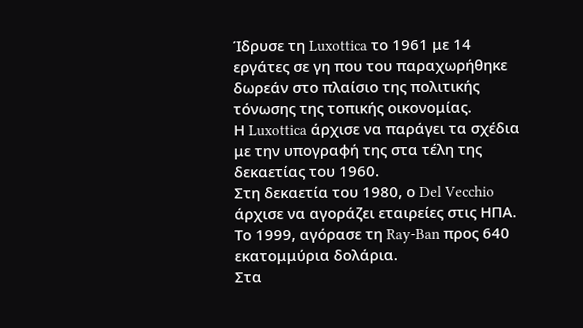Ίδρυσε τη Luxottica το 1961 με 14 εργάτες σε γη που του παραχωρήθηκε δωρεάν στο πλαίσιο της πολιτικής τόνωσης της τοπικής οικονομίας.
Η Luxottica άρχισε να παράγει τα σχέδια με την υπογραφή της στα τέλη της δεκαετίας του 1960.
Στη δεκαετία του 1980, ο Del Vecchio άρχισε να αγοράζει εταιρείες στις ΗΠΑ. Το 1999, αγόρασε τη Ray-Ban προς 640 εκατομμύρια δολάρια.
Στα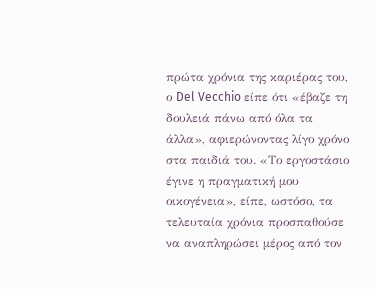πρώτα χρόνια της καριέρας του, ο Del Vecchio είπε ότι «έβαζε τη δουλειά πάνω από όλα τα άλλα», αφιερώνοντας λίγο χρόνο στα παιδιά του. «Το εργοστάσιο έγινε η πραγματική μου οικογένεια», είπε, ωστόσο, τα τελευταία χρόνια προσπαθούσε να αναπληρώσει μέρος από τον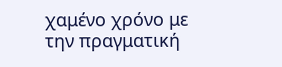χαμένο χρόνο με την πραγματική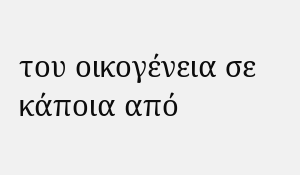του οικογένεια σε κάποια από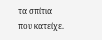τα σπίτια που κατείχε.